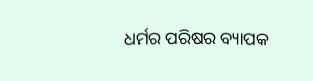ଧର୍ମର ପରିଷର ବ୍ୟାପକ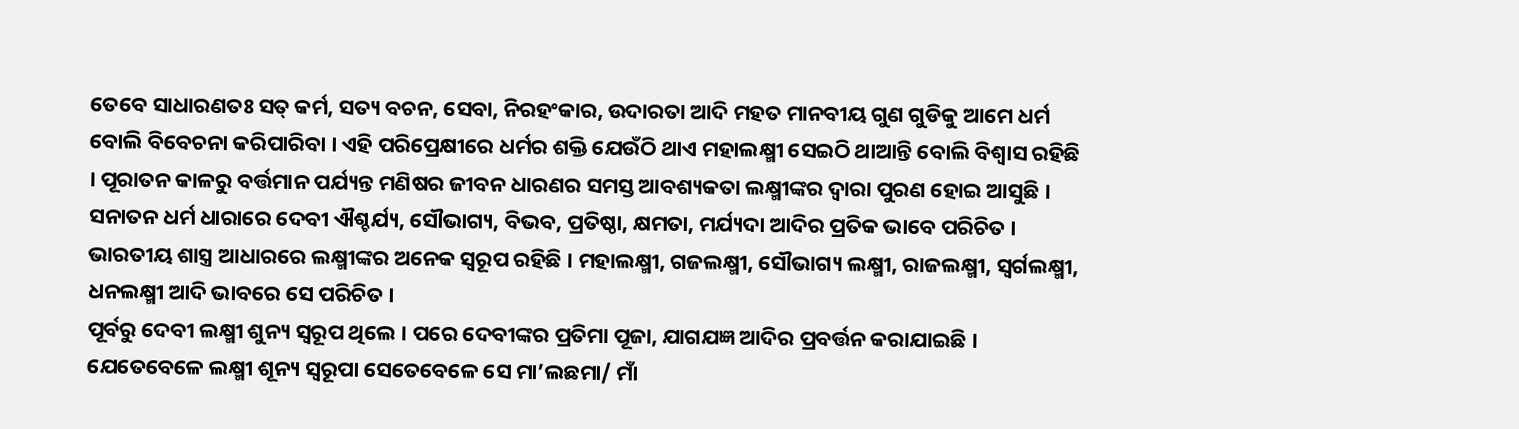ତେବେ ସାଧାରଣତଃ ସତ୍ କର୍ମ, ସତ୍ୟ ବଚନ, ସେବା, ନିରହଂକାର, ଉଦାରତା ଆଦି ମହତ ମାନବୀୟ ଗୁଣ ଗୁଡିକୁ ଆମେ ଧର୍ମ ବୋଲି ବିବେଚନା କରିପାରିବା । ଏହି ପରିପ୍ରେକ୍ଷୀରେ ଧର୍ମର ଶକ୍ତି ଯେଉଁଠି ଥାଏ ମହାଲକ୍ଷ୍ମୀ ସେଇଠି ଥାଆନ୍ତି ବୋଲି ବିଶ୍ବାସ ରହିଛି । ପୂରାତନ କାଳରୁ ବର୍ତ୍ତମାନ ପର୍ଯ୍ୟନ୍ତ ମଣିଷର ଜୀବନ ଧାରଣର ସମସ୍ତ ଆବଶ୍ୟକତା ଲକ୍ଷ୍ମୀଙ୍କର ଦ୍ବାରା ପୁରଣ ହୋଇ ଆସୁଛି । ସନାତନ ଧର୍ମ ଧାରାରେ ଦେବୀ ଐଶ୍ଚର୍ଯ୍ୟ, ସୌଭାଗ୍ୟ, ବିଭବ, ପ୍ରତିଷ୍ଠା, କ୍ଷମତା, ମର୍ଯ୍ୟଦା ଆଦିର ପ୍ରତିକ ଭାବେ ପରିଚିତ । ଭାରତୀୟ ଶାସ୍ତ୍ର ଆଧାରରେ ଲକ୍ଷ୍ମୀଙ୍କର ଅନେକ ସ୍ବରୂପ ରହିଛି । ମହାଲକ୍ଷ୍ମୀ, ଗଜଲକ୍ଷ୍ମୀ, ସୌଭାଗ୍ୟ ଲକ୍ଷ୍ମୀ, ରାଜଲକ୍ଷ୍ମୀ, ସ୍ବର୍ଗଲକ୍ଷ୍ମୀ, ଧନଲକ୍ଷ୍ମୀ ଆଦି ଭାବରେ ସେ ପରିଚିତ ।
ପୂର୍ବରୁ ଦେବୀ ଲକ୍ଷ୍ମୀ ଶୁନ୍ୟ ସ୍ବରୂପ ଥିଲେ । ପରେ ଦେବୀଙ୍କର ପ୍ରତିମା ପୂଜା, ଯାଗଯଜ୍ଞ ଆଦିର ପ୍ରବର୍ତ୍ତନ କରାଯାଇଛି । ଯେତେବେଳେ ଲକ୍ଷ୍ମୀ ଶୂନ୍ୟ ସ୍ବରୂପା ସେତେବେଳେ ସେ ମା’ଲଛମା/ ମାଁ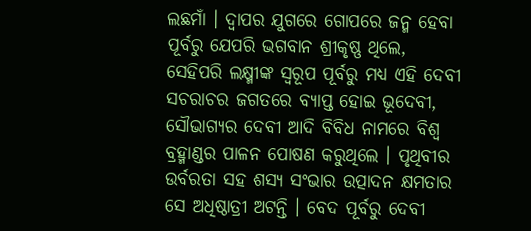ଲଛମାଁ । ଦ୍ବାପର ଯୁଗରେ ଗୋପରେ ଜନ୍ମ ହେବା ପୂର୍ବରୁ ଯେପରି ଭଗବାନ ଶ୍ରୀକୃଷ୍ଣ ଥିଲେ, ସେହିପରି ଲକ୍ଷ୍ମୀଙ୍କ ସ୍ବରୂପ ପୂର୍ବରୁ ମଧ୍ୟ ଏହି ଦେବୀ ସଚରାଚର ଜଗତରେ ବ୍ୟାପ୍ତ ହୋଇ ଭୂଦେବୀ, ସୌଭାଗ୍ୟର ଦେବୀ ଆଦି ବିବିଧ ନାମରେ ବିଶ୍ବ ବ୍ରହ୍ମାଣ୍ଡର ପାଳନ ପୋଷଣ କରୁଥିଲେ । ପୃଥିବୀର ଉର୍ବରତା ସହ ଶସ୍ୟ ସଂଭାର ଉତ୍ପାଦନ କ୍ଷମତାର ସେ ଅଧିଷ୍ଠାତ୍ରୀ ଅଟନ୍ତି । ବେଦ ପୂର୍ବରୁ ଦେବୀ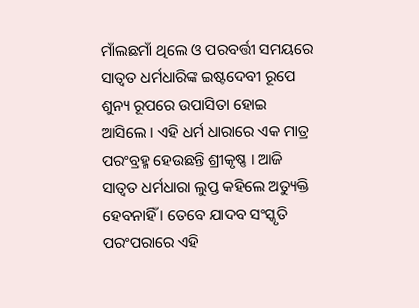ମାଁଲଛମାଁ ଥିଲେ ଓ ପରବର୍ତ୍ତୀ ସମୟରେ ସାତ୍ବତ ଧର୍ମଧାରିଙ୍କ ଇଷ୍ଟଦେବୀ ରୂପେ ଶୁନ୍ୟ ରୂପରେ ଉପାସିତା ହୋଇ ଆସିଲେ । ଏହି ଧର୍ମ ଧାରାରେ ଏକ ମାତ୍ର ପରଂବ୍ରହ୍ମ ହେଉଛନ୍ତି ଶ୍ରୀକୃଷ୍ଣ । ଆଜି ସାତ୍ବତ ଧର୍ମଧାରା ଲୁପ୍ତ କହିଲେ ଅତ୍ୟୁକ୍ତି ହେବନାହିଁ । ତେବେ ଯାଦବ ସଂସ୍କୃତି ପରଂପରାରେ ଏହି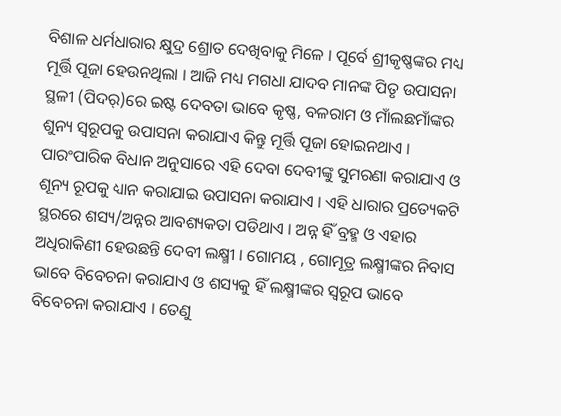ବିଶାଳ ଧର୍ମଧାରାର କ୍ଷୁଦ୍ର ଶ୍ରୋତ ଦେଖିବାକୁ ମିଳେ । ପୂର୍ବେ ଶ୍ରୀକୃଷ୍ଣଙ୍କର ମଧ୍ୟ ମୂର୍ତ୍ତି ପୂଜା ହେଉନଥିଲା । ଆଜି ମଧ୍ୟ ମଗଧା ଯାଦବ ମାନଙ୍କ ପିତୃ ଉପାସନା ସ୍ଥଳୀ (ପିଦର୍)ରେ ଇଷ୍ଟ ଦେବତା ଭାବେ କୃଷ୍ଣ, ବଳରାମ ଓ ମାଁଲଛମାଁଙ୍କର ଶୁନ୍ୟ ସ୍ବରୂପକୁ ଉପାସନା କରାଯାଏ କିନ୍ତୁ ମୂର୍ତ୍ତି ପୂଜା ହୋଇନଥାଏ । ପାରଂପାରିକ ବିଧାନ ଅନୁସାରେ ଏହି ଦେବା ଦେବୀଙ୍କୁ ସୁମରଣା କରାଯାଏ ଓ ଶୂନ୍ୟ ରୂପକୁ ଧ୍ୟାନ କରାଯାଇ ଉପାସନା କରାଯାଏ । ଏହି ଧାରାର ପ୍ରତ୍ୟେକଟି ସ୍ଥରରେ ଶସ୍ୟ/ଅନ୍ନର ଆବଶ୍ୟକତା ପଡିଥାଏ । ଅନ୍ନ ହିଁ ବ୍ରହ୍ମ ଓ ଏହାର ଅଧିରାକିଣୀ ହେଉଛନ୍ତି ଦେବୀ ଲକ୍ଷ୍ମୀ । ଗୋମୟ , ଗୋମୂତ୍ର ଲକ୍ଷ୍ମୀଙ୍କର ନିବାସ ଭାବେ ବିବେଚନା କରାଯାଏ ଓ ଶସ୍ୟକୁ ହିଁ ଲକ୍ଷ୍ମୀଙ୍କର ସ୍ବରୂପ ଭାବେ ବିବେଚନା କରାଯାଏ । ତେଣୁ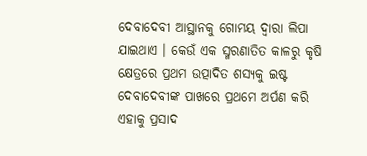ଦେବାଦେବୀ ଆସ୍ଥାନକୁ ଗୋମୟ ଦ୍ବାରା ଲିପା ଯାଇଥାଏ । କେଉଁ ଏକ ସ୍ମରଣାତିତ କାଳରୁ କୃଷି କ୍ଷେତ୍ରରେ ପ୍ରଥମ ଉତ୍ପାଦିତ ଶସ୍ୟକୁ ଇଷ୍ଟ ଦେବାଦେବୀଙ୍କ ପାଖରେ ପ୍ରଥମେ ଅର୍ପଣ କରି ଏହାକୁ ପ୍ରସାଦ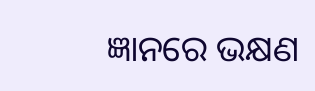ଜ୍ଞାନରେ ଭକ୍ଷଣ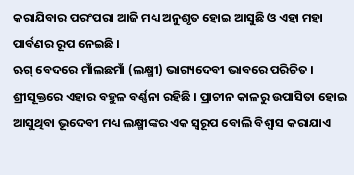କରାଯିବାର ପରଂପରା ଆଜି ମଧ୍ୟ ଅନୁଶୃତ ହୋଇ ଆସୁଛି ଓ ଏହା ମହା ପାର୍ବଣର ରୂପ ନେଇଛି ।
ଋଗ୍ ବେଦରେ ମାଁଲଛମାଁ (ଲକ୍ଷ୍ମୀ) ଭାଗ୍ୟଦେବୀ ଭାବରେ ପରିଚିତ । ଶ୍ରୀସୂକ୍ତରେ ଏହାର ବହୁଳ ବର୍ଣ୍ଣନା ରହିଛି । ପ୍ରାଚୀନ କାଳରୁ ଉପାସିତା ହୋଇ ଆସୁଥିବା ଭୂଦେବୀ ମଧ୍ୟ ଲକ୍ଷ୍ମୀଙ୍କର ଏକ ସ୍ବରୂପ ବୋଲି ବିଶ୍ବାସ କରାଯାଏ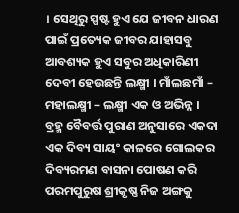। ସେଥିରୁ ସ୍ପଷ୍ଟ ହୁଏ ଯେ ଜୀବନ ଧାରଣ ପାଇଁ ପ୍ରତ୍ୟେକ ଜୀବର ଯାହାସବୁ ଆବଶ୍ୟକ ହୁଏ ସବୁର ଅଧିକାରିଣୀ ଦେବୀ ହେଉଛନ୍ତି ଲକ୍ଷ୍ମୀ । ମାଁଲଛମାଁ – ମହାଲକ୍ଷ୍ମୀ – ଲକ୍ଷ୍ମୀ ଏକ ଓ ଅଭିନ୍ନ ।
ବ୍ରହ୍ମ ବୈବର୍ତ୍ତ ପୁରାଣ ଅନୁସାରେ ଏକଦା ଏକ ଦିବ୍ୟ ସାୟଂ କାଳରେ ଗୋଲକର ଦିବ୍ୟରମଣ ବାସନା ପୋଷଣ କରି ପରମପୁରୁଷ ଶ୍ରୀକୃଷ୍ଣ ନିଜ ଅଙ୍ଗକୁ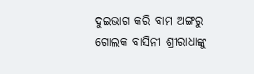ଦୁଇଭାଗ କରି ବାମ ଅଙ୍ଗରୁ ଗୋଲକ ବାସିନୀ ଶ୍ରୀରାଧାଙ୍କୁ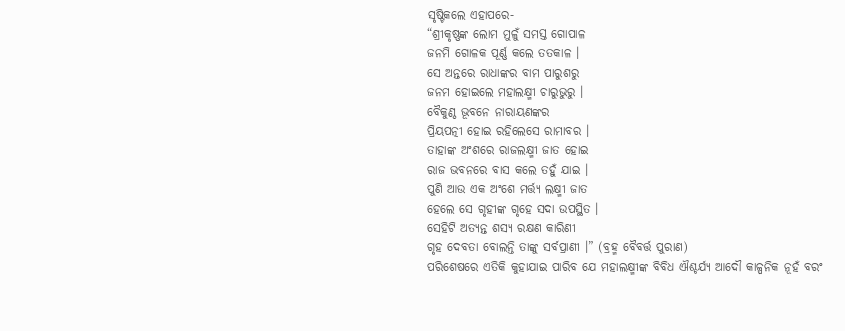ସୃଷ୍ଟିକଲେ ଏହାପରେ-
“ଶ୍ରୀକୃଷ୍ଣଙ୍କ ଲୋମ ମୁଳୁଁ ସମସ୍ତ ଗୋପାଳ
ଜନମି ଗୋଳକ ପୂର୍ଣ୍ଣ କଲେ ତତକାଳ ।
ସେ ଅନ୍ତରେ ରାଧାଙ୍କର ବାମ ପାରୁଶରୁ
ଜନମ ହୋଇଲେ ମହାଲକ୍ଷ୍ମୀ ଚାରୁଭୁରୁ ।
ବୈକୁଣ୍ଠ ଭୂବନେ ନାରାୟଣଙ୍କର
ପ୍ରିୟପତ୍ନୀ ହୋଇ ରହିଲେସେ ରାମାବର ।
ତାହାଙ୍କ ଅଂଶରେ ରାଜଲକ୍ଷ୍ମୀ ଜାତ ହୋଇ
ରାଜ ଭବନରେ ବାସ କଲେ ତହୁଁ ଯାଇ ।
ପୁଣି ଆଉ ଏକ ଅଂଶେ ମର୍ତ୍ତ୍ୟ ଲକ୍ଷ୍ମୀ ଜାତ
ହେଲେ ସେ ଗୃହୀଙ୍କ ଗୃହେ ସଦା ଉପସ୍ଥିତ ।
ସେହିଟି ଅତ୍ୟନ୍ତ ଶସ୍ୟ ରକ୍ଷଣ କାରିଣୀ
ଗୃହ ଦେବତା ବୋଲନ୍ତି ତାଙ୍କୁ ସର୍ବପ୍ରାଣୀ ।” (ବ୍ରହ୍ମ ବୈବର୍ତ୍ତ ପୁରାଣ)
ପରିଶେଷରେ ଏତିକି କୁହାଯାଇ ପାରିବ ଯେ ମହାଲକ୍ଷ୍ମୀଙ୍କ ବିବିଧ ଐଶ୍ଚର୍ଯ୍ୟ ଆଦୌ କାଳ୍ପନିକ ନୂହଁ ବରଂ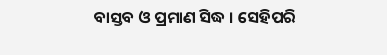ବାସ୍ତବ ଓ ପ୍ରମାଣ ସିଦ୍ଧ । ସେହିପରି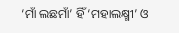‘ମାଁ ଲଛମାଁ’ ହିଁ ‘ମହାଲକ୍ଷ୍ମୀ’ ଓ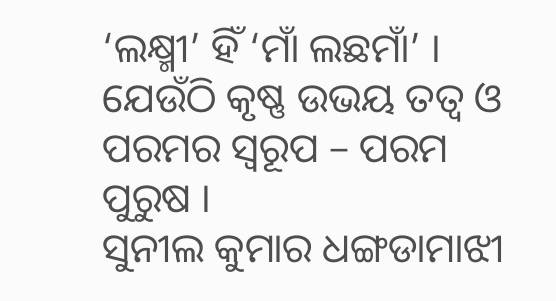‘ଲକ୍ଷ୍ମୀ’ ହିଁ ‘ମାଁ ଲଛମାଁ’ । ଯେଉଁଠି କୃଷ୍ଣ ଉଭୟ ତତ୍ବ ଓ ପରମର ସ୍ବରୂପ – ପରମ ପୁରୁଷ ।
ସୁନୀଲ କୁମାର ଧଙ୍ଗଡାମାଝୀ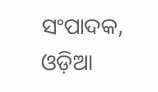ସଂପାଦକ, ଓଡ଼ିଆ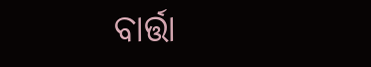ବାର୍ତ୍ତା